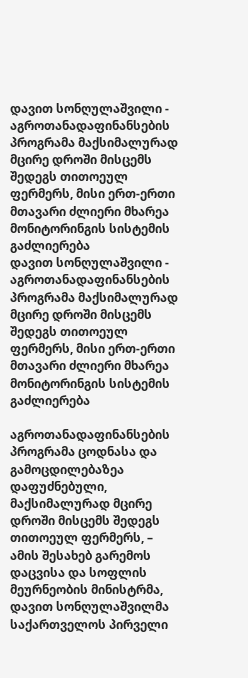დავით სონღულაშვილი - აგროთანადაფინანსების პროგრამა მაქსიმალურად მცირე დროში მისცემს შედეგს თითოეულ ფერმერს, მისი ერთ-ერთი მთავარი ძლიერი მხარეა მონიტორინგის სისტემის გაძლიერება
დავით სონღულაშვილი - აგროთანადაფინანსების პროგრამა მაქსიმალურად მცირე დროში მისცემს შედეგს თითოეულ ფერმერს, მისი ერთ-ერთი მთავარი ძლიერი მხარეა მონიტორინგის სისტემის გაძლიერება

აგროთანადაფინანსების პროგრამა ცოდნასა და გამოცდილებაზეა დაფუძნებული, მაქსიმალურად მცირე დროში მისცემს შედეგს თითოეულ ფერმერს, – ამის შესახებ გარემოს დაცვისა და სოფლის მეურნეობის მინისტრმა, დავით სონღულაშვილმა საქართველოს პირველი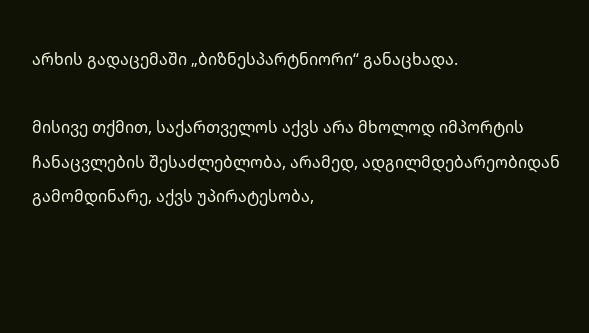არხის გადაცემაში „ბიზნესპარტნიორი“ განაცხადა.

მისივე თქმით, საქართველოს აქვს არა მხოლოდ იმპორტის ჩანაცვლების შესაძლებლობა, არამედ, ადგილმდებარეობიდან გამომდინარე, აქვს უპირატესობა,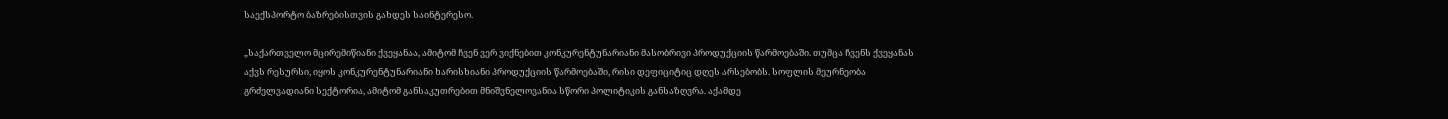საექსპორტო ბაზრებისთვის გახდეს საინტერესო.

„საქართველო მცირემიწიანი ქვეყანაა, ამიტომ ჩვენ ვერ ვიქნებით კონკურენტუნარიანი მასობრივი პროდუქციის წარმოებაში. თუმცა ჩვენს ქვეყანას აქვს რესურსი, იყოს კონკურენტუნარიანი ხარისხიანი პროდუქციის წარმოებაში, რისი დეფიციტიც დღეს არსებობს. სოფლის მეურნეობა გრძელვადიანი სექტორია, ამიტომ განსაკუთრებით მნიშვნელოვანია სწორი პოლიტიკის განსაზღვრა. აქამდე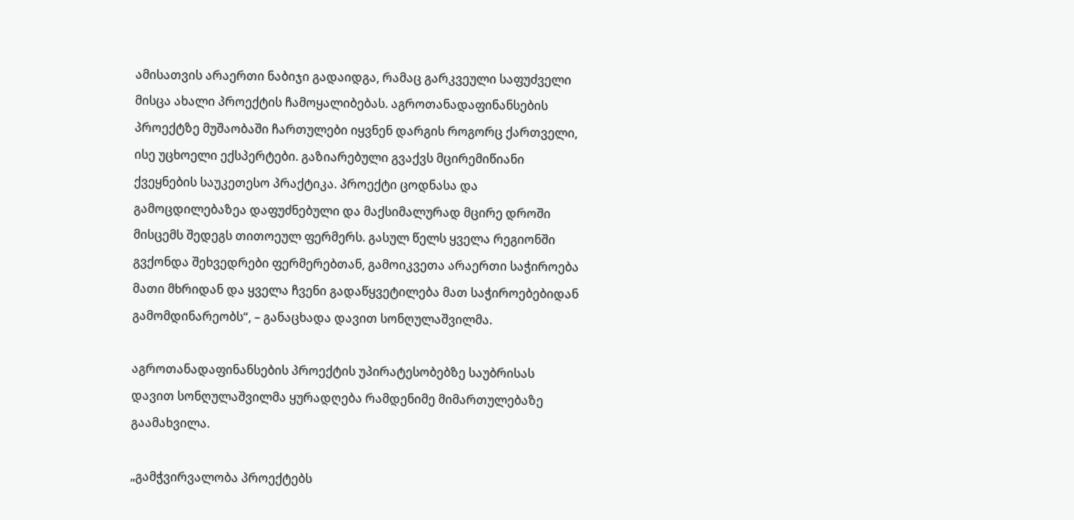ამისათვის არაერთი ნაბიჯი გადაიდგა, რამაც გარკვეული საფუძველი მისცა ახალი პროექტის ჩამოყალიბებას. აგროთანადაფინანსების პროექტზე მუშაობაში ჩართულები იყვნენ დარგის როგორც ქართველი, ისე უცხოელი ექსპერტები. გაზიარებული გვაქვს მცირემიწიანი ქვეყნების საუკეთესო პრაქტიკა. პროექტი ცოდნასა და გამოცდილებაზეა დაფუძნებული და მაქსიმალურად მცირე დროში მისცემს შედეგს თითოეულ ფერმერს. გასულ წელს ყველა რეგიონში გვქონდა შეხვედრები ფერმერებთან, გამოიკვეთა არაერთი საჭიროება მათი მხრიდან და ყველა ჩვენი გადაწყვეტილება მათ საჭიროებებიდან გამომდინარეობს“, – განაცხადა დავით სონღულაშვილმა.

აგროთანადაფინანსების პროექტის უპირატესობებზე საუბრისას დავით სონღულაშვილმა ყურადღება რამდენიმე მიმართულებაზე გაამახვილა.

„გამჭვირვალობა პროექტებს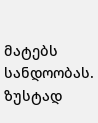მატებს სანდოობას. ზუსტად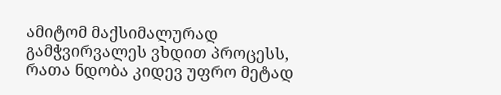ამიტომ მაქსიმალურად გამჭვირვალეს ვხდით პროცესს, რათა ნდობა კიდევ უფრო მეტად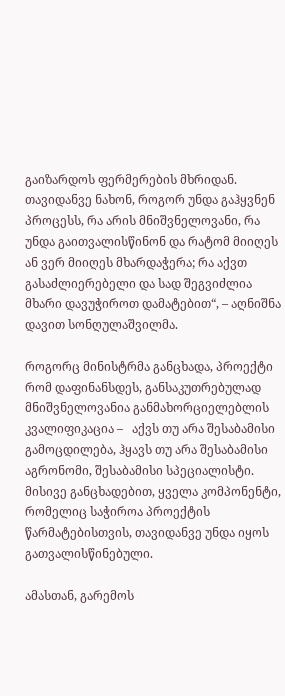გაიზარდოს ფერმერების მხრიდან. თავიდანვე ნახონ, როგორ უნდა გაჰყვნენ პროცესს, რა არის მნიშვნელოვანი, რა უნდა გაითვალისწინონ და რატომ მიიღეს ან ვერ მიიღეს მხარდაჭერა; რა აქვთ გასაძლიერებელი და სად შეგვიძლია მხარი დავუჭიროთ დამატებით“, – აღნიშნა დავით სონღულაშვილმა.

როგორც მინისტრმა განცხადა, პროექტი რომ დაფინანსდეს, განსაკუთრებულად მნიშვნელოვანია განმახორციელებლის კვალიფიკაცია –   აქვს თუ არა შესაბამისი გამოცდილება, ჰყავს თუ არა შესაბამისი აგრონომი, შესაბამისი სპეციალისტი. მისივე განცხადებით, ყველა კომპონენტი, რომელიც საჭიროა პროექტის წარმატებისთვის, თავიდანვე უნდა იყოს გათვალისწინებული.

ამასთან, გარემოს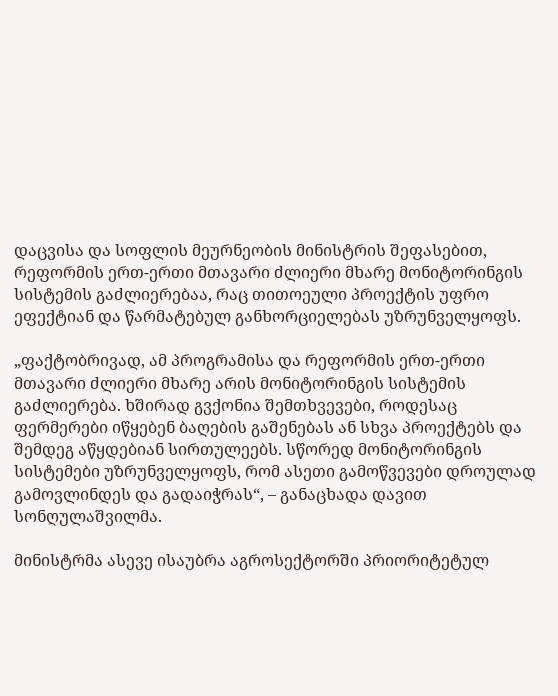დაცვისა და სოფლის მეურნეობის მინისტრის შეფასებით, რეფორმის ერთ-ერთი მთავარი ძლიერი მხარე მონიტორინგის სისტემის გაძლიერებაა, რაც თითოეული პროექტის უფრო ეფექტიან და წარმატებულ განხორციელებას უზრუნველყოფს.

„ფაქტობრივად, ამ პროგრამისა და რეფორმის ერთ-ერთი მთავარი ძლიერი მხარე არის მონიტორინგის სისტემის გაძლიერება. ხშირად გვქონია შემთხვევები, როდესაც ფერმერები იწყებენ ბაღების გაშენებას ან სხვა პროექტებს და შემდეგ აწყდებიან სირთულეებს. სწორედ მონიტორინგის სისტემები უზრუნველყოფს, რომ ასეთი გამოწვევები დროულად გამოვლინდეს და გადაიჭრას“, – განაცხადა დავით სონღულაშვილმა.

მინისტრმა ასევე ისაუბრა აგროსექტორში პრიორიტეტულ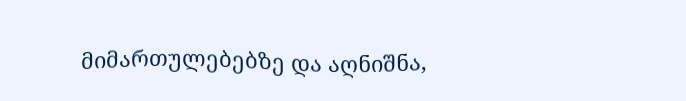მიმართულებებზე და აღნიშნა,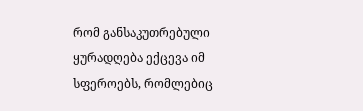რომ განსაკუთრებული ყურადღება ექცევა იმ სფეროებს, რომლებიც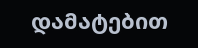დამატებით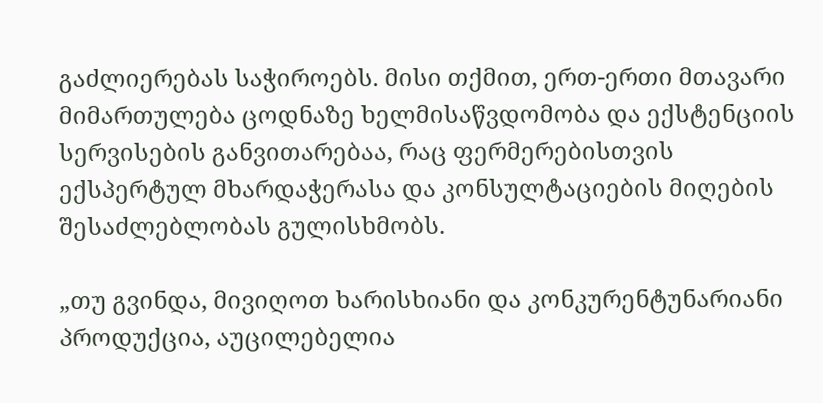გაძლიერებას საჭიროებს. მისი თქმით, ერთ-ერთი მთავარი მიმართულება ცოდნაზე ხელმისაწვდომობა და ექსტენციის სერვისების განვითარებაა, რაც ფერმერებისთვის ექსპერტულ მხარდაჭერასა და კონსულტაციების მიღების შესაძლებლობას გულისხმობს.

„თუ გვინდა, მივიღოთ ხარისხიანი და კონკურენტუნარიანი პროდუქცია, აუცილებელია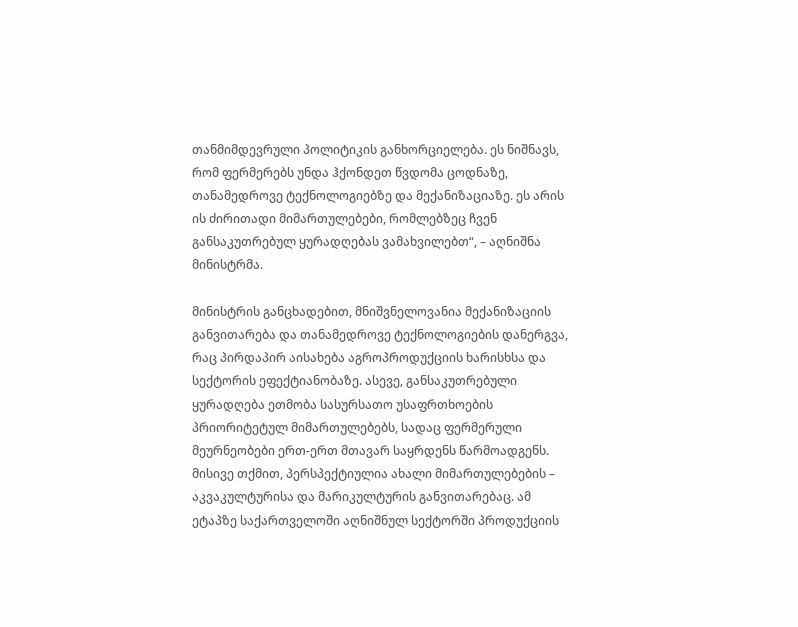თანმიმდევრული პოლიტიკის განხორციელება. ეს ნიშნავს, რომ ფერმერებს უნდა ჰქონდეთ წვდომა ცოდნაზე, თანამედროვე ტექნოლოგიებზე და მექანიზაციაზე. ეს არის ის ძირითადი მიმართულებები, რომლებზეც ჩვენ განსაკუთრებულ ყურადღებას ვამახვილებთ“, – აღნიშნა მინისტრმა.

მინისტრის განცხადებით, მნიშვნელოვანია მექანიზაციის განვითარება და თანამედროვე ტექნოლოგიების დანერგვა, რაც პირდაპირ აისახება აგროპროდუქციის ხარისხსა და სექტორის ეფექტიანობაზე. ასევე, განსაკუთრებული ყურადღება ეთმობა სასურსათო უსაფრთხოების პრიორიტეტულ მიმართულებებს, სადაც ფერმერული მეურნეობები ერთ-ერთ მთავარ საყრდენს წარმოადგენს.
მისივე თქმით, პერსპექტიულია ახალი მიმართულებების – აკვაკულტურისა და მარიკულტურის განვითარებაც. ამ ეტაპზე საქართველოში აღნიშნულ სექტორში პროდუქციის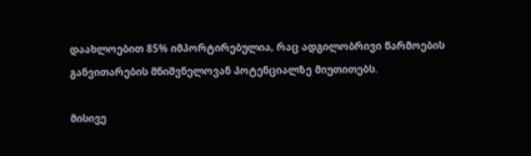დაახლოებით 85% იმპორტირებულია, რაც ადგილობრივი წარმოების განვითარების მნიშვნელოვან პოტენციალზე მიუთითებს.

მისივე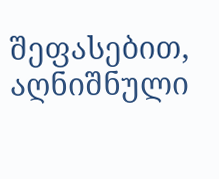შეფასებით, აღნიშნული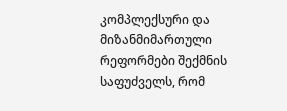კომპლექსური და მიზანმიმართული რეფორმები შექმნის საფუძველს, რომ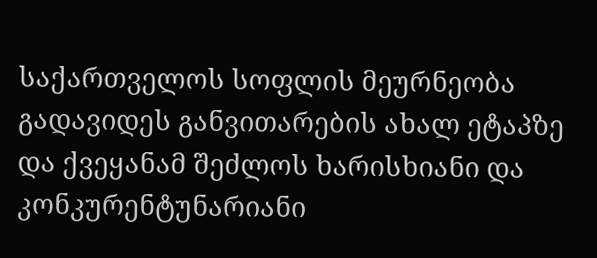საქართველოს სოფლის მეურნეობა გადავიდეს განვითარების ახალ ეტაპზე და ქვეყანამ შეძლოს ხარისხიანი და კონკურენტუნარიანი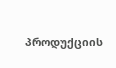პროდუქციის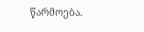წარმოება.